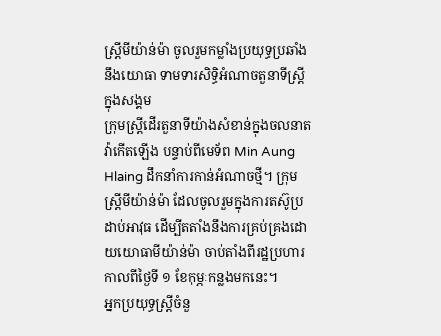ស្ត្រីមីយ៉ាន់ម៉ា ចូលរួមកម្លាំងប្រយុទ្ធប្រឆាំងនឹងយោធា ទាមទារសិទ្ធិអំណាចតួនាទីស្ត្រីក្នុងសង្គម
ក្រុមស្ត្រីដើរតួនាទីយ៉ាងសំខាន់ក្នុងចលនាតវ៉ាកើតឡើង បន្ទាប់ពីមេទ័ព Min Aung Hlaing ដឹកនាំការកាន់អំណាចថ្មី។ ក្រុមស្ដ្រីមីយ៉ាន់ម៉ា ដែលចូលរួមក្នុងការតស៊ូប្រដាប់អាវុធ ដើម្បីតតាំងនឹងការគ្រប់គ្រងដោយយោធាមីយ៉ាន់ម៉ា ចាប់តាំងពីរដ្ឋប្រហារកាលពីថ្ងៃទី ១ ខែកុម្ភៈកន្លងមកនេះ។
អ្នកប្រយុទ្ធស្ត្រីចំនួ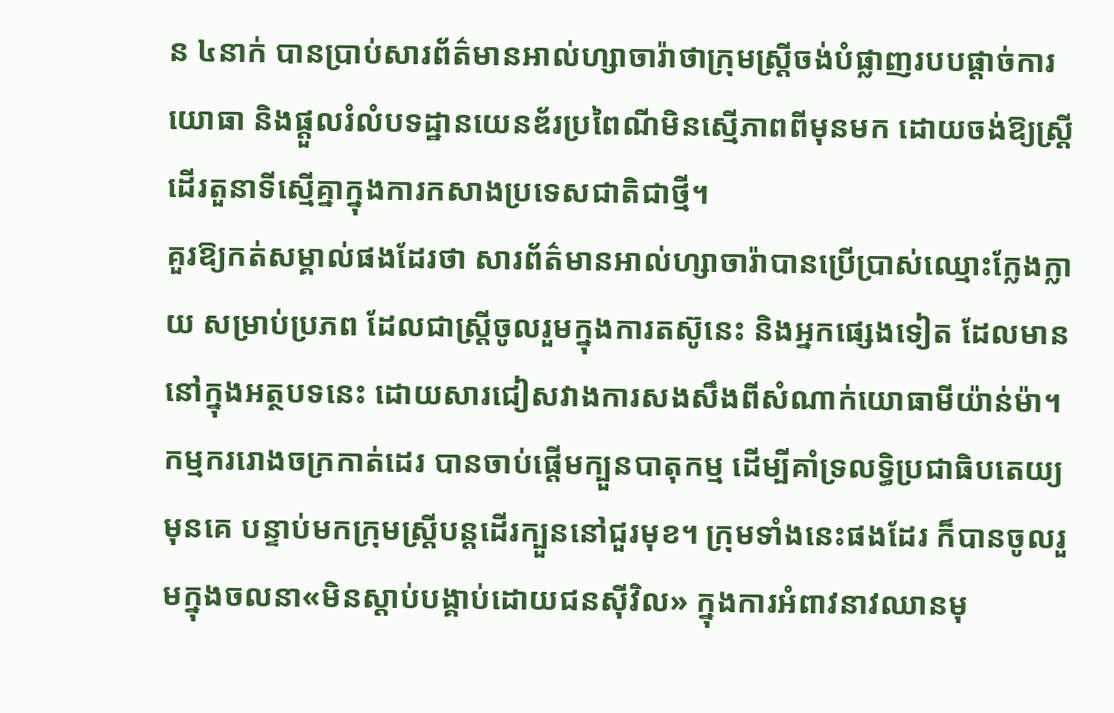ន ៤នាក់ បានប្រាប់សារព័ត៌មានអាល់ហ្សាចារ៉ាថាក្រុមស្ដ្រីចង់បំផ្លាញរបបផ្តាច់ការយោធា និងផ្តួលរំលំបទដ្ឋានយេនឌ័រប្រពៃណីមិនស្មើភាពពីមុនមក ដោយចង់ឱ្យស្ដ្រីដើរតួនាទីស្មើគ្នាក្នុងការកសាងប្រទេសជាតិជាថ្មី។
គួរឱ្យកត់សម្គាល់ផងដែរថា សារព័ត៌មានអាល់ហ្សាចារ៉ាបានប្រើប្រាស់ឈ្មោះក្លែងក្លាយ សម្រាប់ប្រភព ដែលជាស្ត្រីចូលរួមក្នុងការតស៊ូនេះ និងអ្នកផ្សេងទៀត ដែលមាននៅក្នុងអត្ថបទនេះ ដោយសារជៀសវាងការសងសឹងពីសំណាក់យោធាមីយ៉ាន់ម៉ា។
កម្មកររោងចក្រកាត់ដេរ បានចាប់ផ្ដើមក្បួនបាតុកម្ម ដើម្បីគាំទ្រលទ្ធិប្រជាធិបតេយ្យមុនគេ បន្ទាប់មកក្រុមស្ត្រីបន្តដើរក្បួននៅជួរមុខ។ ក្រុមទាំងនេះផងដែរ ក៏បានចូលរួមក្នុងចលនា«មិនស្តាប់បង្គាប់ដោយជនស៊ីវិល» ក្នុងការអំពាវនាវឈានមុ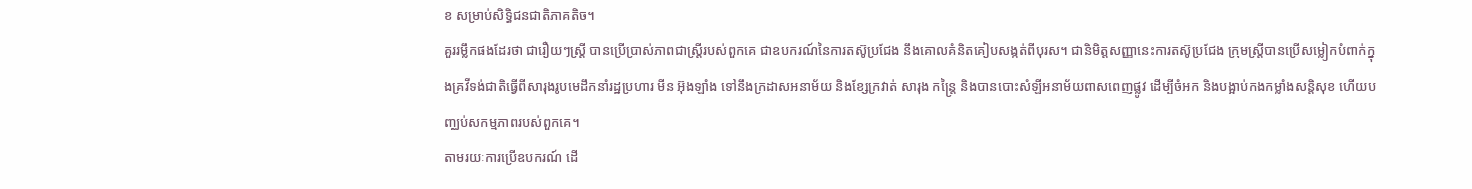ខ សម្រាប់សិទ្ធិជនជាតិភាគតិច។
គួររម្លឹកផងដែរថា ជារឿយៗស្ត្រី បានប្រើប្រាស់ភាពជាស្ត្រីរបស់ពួកគេ ជាឧបករណ៍នៃការតស៊ូប្រជែង នឹងគោលគំនិតគៀបសង្កត់ពីបុរស។ ជានិមិត្តសញ្ញានេះការតស៊ូប្រជែង ក្រុមស្ត្រីបានប្រើសម្លៀកបំពាក់ក្នុងគ្រវីទង់ជាតិធ្វើពីសារុងរូបមេដឹកនាំរដ្ឋប្រហារ មីន អ៊ុងឡាំង ទៅនឹងក្រដាសអនាម័យ និងខ្សែក្រវាត់ សារុង កន្ត្រៃ និងបានបោះសំឡីអនាម័យពាសពេញផ្លូវ ដើម្បីចំអក និងបង្អាប់កងកម្លាំងសន្តិសុខ ហើយបញ្ឈប់សកម្មភាពរបស់ពួកគេ។
តាមរយៈការប្រើឧបករណ៍ ដើ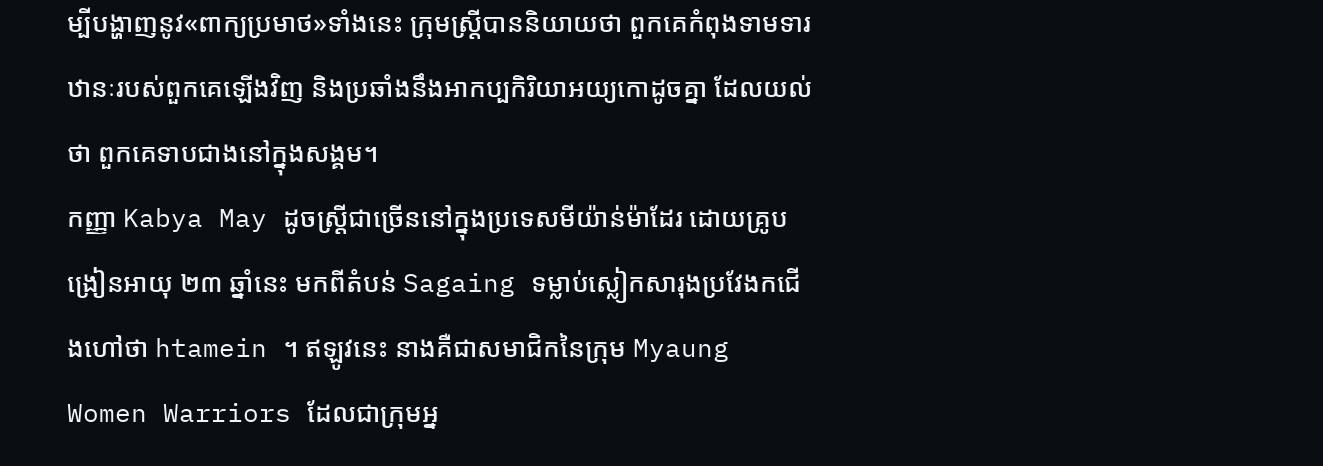ម្បីបង្ហាញនូវ«ពាក្យប្រមាថ»ទាំងនេះ ក្រុមស្ត្រីបាននិយាយថា ពួកគេកំពុងទាមទារឋានៈរបស់ពួកគេឡើងវិញ និងប្រឆាំងនឹងអាកប្បកិរិយាអយ្យកោដូចគ្នា ដែលយល់ថា ពួកគេទាបជាងនៅក្នុងសង្គម។
កញ្ញា Kabya May ដូចស្ត្រីជាច្រើននៅក្នុងប្រទេសមីយ៉ាន់ម៉ាដែរ ដោយគ្រូបង្រៀនអាយុ ២៣ ឆ្នាំនេះ មកពីតំបន់ Sagaing ទម្លាប់ស្លៀកសារុងប្រវែងកជើងហៅថា htamein ។ ឥឡូវនេះ នាងគឺជាសមាជិកនៃក្រុម Myaung Women Warriors ដែលជាក្រុមអ្ន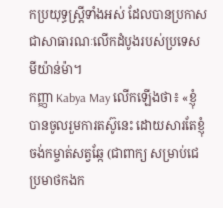កប្រយុទ្ធស្ត្រីទាំងអស់ ដែលបានប្រកាសជាសាធារណៈលើកដំបូងរបស់ប្រទេសមីយ៉ាន់ម៉ា។
កញ្ញា Kabya May លើកឡើងថា៖ «ខ្ញុំបានចូលរួមការតស៊ូនេះ ដោយសារតែខ្ញុំចង់កម្ចាត់សត្វឆ្កែ (ជាពាក្យ សម្រាប់ជេប្រមាថកងក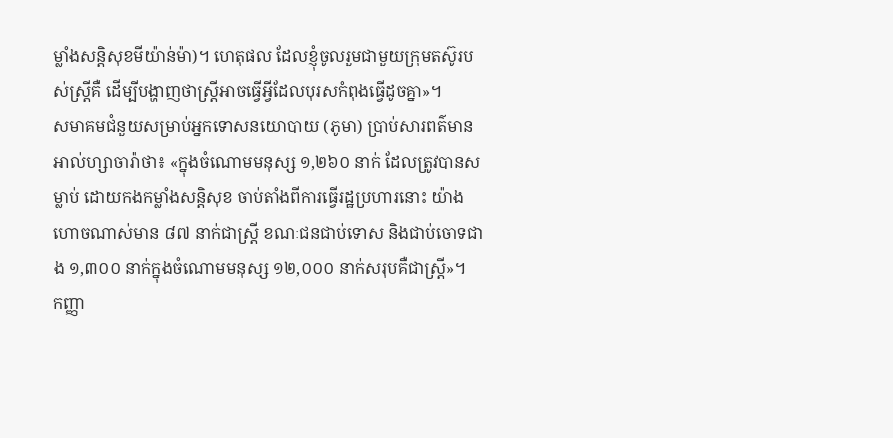ម្លាំងសន្តិសុខមីយ៉ាន់ម៉ា)។ ហេតុផល ដែលខ្ញុំចូលរួមជាមួយក្រុមតស៊ូរបស់ស្ត្រីគឺ ដើម្បីបង្ហាញថាស្ត្រីអាចធ្វើអ្វីដែលបុរសកំពុងធ្វើដូចគ្នា»។
សមាគមជំនួយសម្រាប់អ្នកទោសនយោបាយ (ភូមា) ប្រាប់សារពត៌មានអាល់ហ្សាចារ៉ាថា៖ «ក្នុងចំណោមមនុស្ស ១,២៦០ នាក់ ដែលត្រូវបានសម្លាប់ ដោយកងកម្លាំងសន្តិសុខ ចាប់តាំងពីការធ្វើរដ្ឋប្រហារនោះ យ៉ាងហោចណាស់មាន ៨៧ នាក់ជាស្ត្រី ខណៈជនជាប់ទោស និងជាប់ចោទជាង ១,៣០០ នាក់ក្នុងចំណោមមនុស្ស ១២,០០០ នាក់សរុបគឺជាស្ត្រី»។
កញ្ញា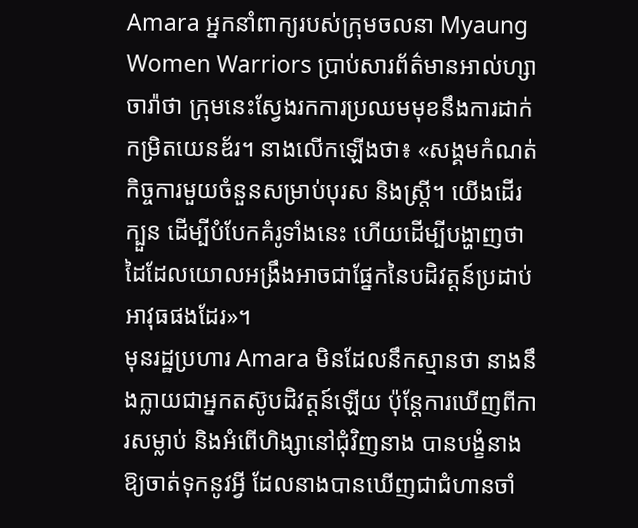Amara អ្នកនាំពាក្យរបស់ក្រុមចលនា Myaung Women Warriors ប្រាប់សារព័ត៌មានអាល់ហ្សាចារ៉ាថា ក្រុមនេះស្វែងរកការប្រឈមមុខនឹងការដាក់កម្រិតយេនឌ័រ។ នាងលើកឡើងថា៖ «សង្គមកំណត់កិច្ចការមួយចំនួនសម្រាប់បុរស និងស្ត្រី។ យើងដើរក្បួន ដើម្បីបំបែកគំរូទាំងនេះ ហើយដើម្បីបង្ហាញថា ដៃដែលយោលអង្រឹងអាចជាផ្នែកនៃបដិវត្តន៍ប្រដាប់អាវុធផងដែរ»។
មុនរដ្ឋប្រហារ Amara មិនដែលនឹកស្មានថា នាងនឹងក្លាយជាអ្នកតស៊ូបដិវត្តន៍ឡើយ ប៉ុន្តែការឃើញពីការសម្លាប់ និងអំពើហិង្សានៅជុំវិញនាង បានបង្ខំនាងឱ្យចាត់ទុកនូវអ្វី ដែលនាងបានឃើញជាជំហានចាំ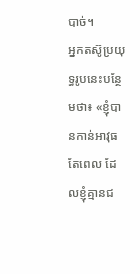បាច់។
អ្នកតស៊ូប្រយុទ្ធរូបនេះបន្ថែមថា៖ «ខ្ញុំបានកាន់អាវុធតែពេល ដែលខ្ញុំគ្មានជ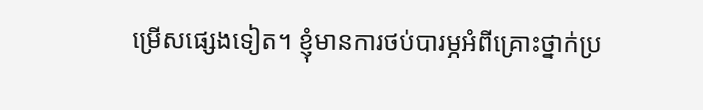ម្រើសផ្សេងទៀត។ ខ្ញុំមានការថប់បារម្ភអំពីគ្រោះថ្នាក់ប្រ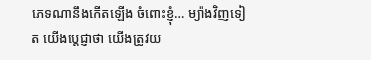ភេទណានឹងកើតឡើង ចំពោះខ្ញុំ… ម្យ៉ាងវិញទៀត យើងប្តេជ្ញាថា យើងត្រូវយ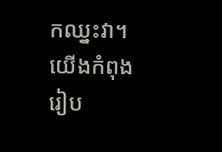កឈ្នះវា។ យើងកំពុងរៀប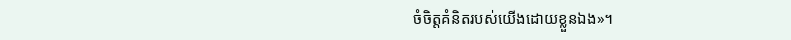ចំចិត្តគំនិតរបស់យើងដោយខ្លួនឯង»។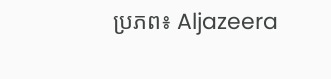ប្រភព៖ Aljazeera